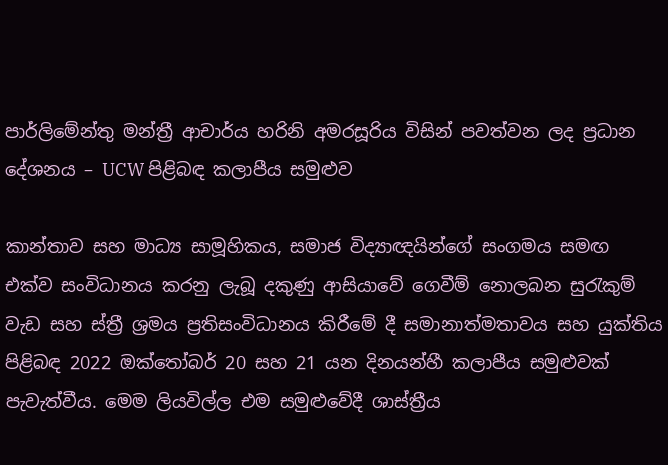පාර්ලිමේන්තු මන්ත්‍රී ආචාර්ය හරිනි අමරසූරිය විසින් පවත්වන ලද ප්‍රධාන දේශනය – UCW පිළිබඳ කලාපීය සමුළුව

කාන්තාව සහ මාධ්‍ය සාමූහිකය, සමාජ විද්‍යාඥයින්ගේ සංගමය සමඟ එක්ව සංවිධානය කරනු ලැබූ දකුණු ආසියාවේ ගෙවීම් නොලබන සුරැකුම් වැඩ සහ ස්ත්‍රී ශ්‍රමය ප්‍රතිසංවිධානය කිරීමේ දී සමානාත්මතාවය සහ යුක්තිය පිළිබඳ 2022 ඔක්තෝබර් 20 සහ 21 යන දිනයන්හී කලාපීය සමුළුවක් පැවැත්වීය. මෙම ලියවිල්ල එම සමුළුවේදී ශාස්ත්‍රීය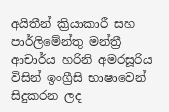අයිතීන් ක්‍රියාකාරී සහ පාර්ලිමේන්තු මන්ත්‍රී ආචාර්ය හරිනි අමරසූරිය විසින් ඉංග්‍රීසි භාෂාවෙන් සිදුකරන ලද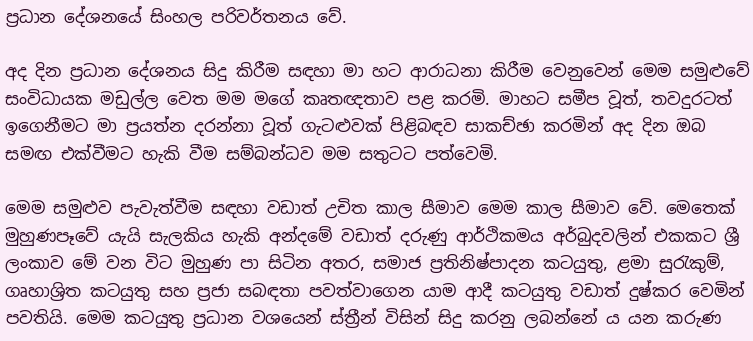ප්‍රධාන දේශනයේ සිංහල පරිවර්තනය වේ.

අද දින ප්‍රධාන දේශනය සිදු කිරීම සඳහා මා හට ආරාධනා කිරීම වෙනුවෙන් මෙම සමුළුවේ සංවිධායක මඩුල්ල වෙත මම මගේ කෘතඥතාව පළ කරමි. මාහට සමීප වූත්, තවදුරටත් ඉගෙනීමට මා ප්‍රයත්න දරන්නා වූත් ගැටළුවක් පිළිබඳව සාකච්ඡා කරමින් අද දින ඔබ සමඟ එක්වීමට හැකි වීම සම්බන්ධව මම සතුටට පත්වෙමි.

මෙම සමුළුව පැවැත්වීම සඳහා වඩාත් උචිත කාල සීමාව මෙම කාල සීමාව වේ. මෙතෙක් මුහුණපෑවේ යැයි සැලකිය හැකි අන්දමේ වඩාත් දරුණු ආර්ථිකමය අර්බුදවලින් එකකට ශ්‍රී ලංකාව මේ වන විට මුහුණ පා සිටින අතර, සමාජ ප්‍රතිනිෂ්පාදන කටයුතු, ළමා සුරැකුම්, ගෘහාශ්‍රිත කටයුතු සහ ප්‍රජා සබඳතා පවත්වාගෙන යාම ආදී කටයුතු වඩාත් දුෂ්කර වෙමින් පවතියි. මෙම කටයුතු ප්‍රධාන වශයෙන් ස්ත්‍රීන් විසින් සිදු කරනු ලබන්නේ ය යන කරුණ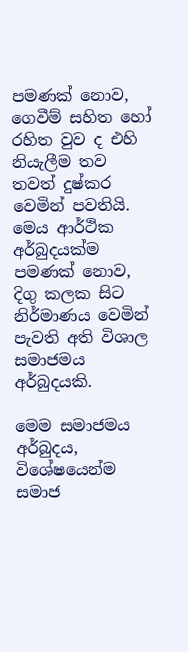පමණක් නොව, ගෙවීම් සහිත හෝ රහිත වුව ද එහි නියැලීම තව තවත් දුෂ්කර වෙමින් පවතියි. මෙය ආර්ථික අර්බුදයක්ම පමණක් නොව, දිගු කලක සිට නිර්මාණය වෙමින් පැවති අති විශාල සමාජමය අර්බුදයකි.

මෙම සමාජමය අර්බුදය, විශේෂයෙන්ම සමාජ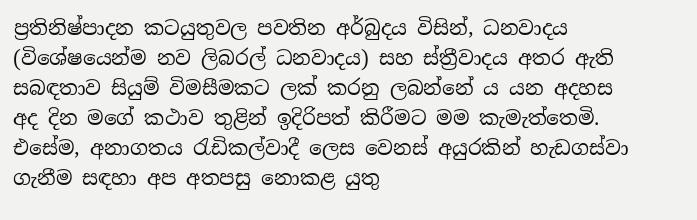ප්‍රතිනිෂ්පාදන කටයුතුවල පවතින අර්බුදය විසින්, ධනවාදය (විශේෂයෙන්ම නව ලිබරල් ධනවාදය) සහ ස්ත්‍රීවාදය අතර ඇති සබඳතාව සියුම් විමසීමකට ලක් කරනු ලබන්නේ ය යන අදහස අද දින මගේ කථාව තුළින් ඉදිරිපත් කිරීමට මම කැමැත්තෙමි. එසේම, අනාගතය රැඩිකල්වාදී ලෙස වෙනස් අයුරකින් හැඩගස්වා ගැනීම සඳහා අප අතපසු නොකළ යුතු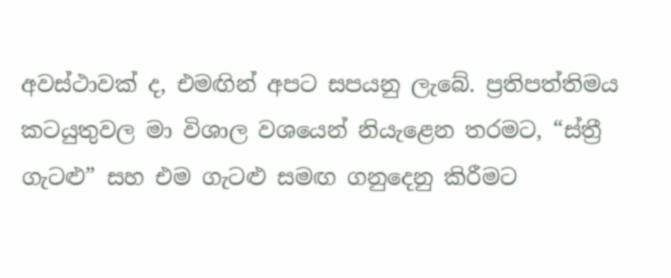අවස්ථාවක් ද, එමඟින් අපට සපයනු ලැබේ. ප්‍රතිපත්තිමය කටයුතුවල මා විශාල වශයෙන් නියැළෙන තරමට, “ස්ත්‍රී ගැටළු” සහ එම ගැටළු සමඟ ගනුදෙනු කිරීමට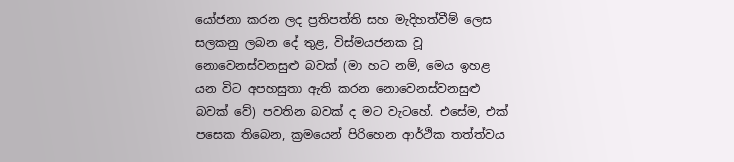යෝජනා කරන ලද ප්‍රතිපත්ති සහ මැදිහත්වීම් ලෙස සලකනු ලබන දේ තුළ, විස්මයජනක වූ නොවෙනස්වනසුළු බවක් (මා හට නම්, මෙය ඉහළ යන විට අපහසුතා ඇති කරන නොවෙනස්වනසුළු බවක් වේ) පවතින බවක් ද මට වැටහේ. එසේම, එක් පසෙක තිබෙන, ක්‍රමයෙන් පිරිහෙන ආර්ථික තත්ත්වය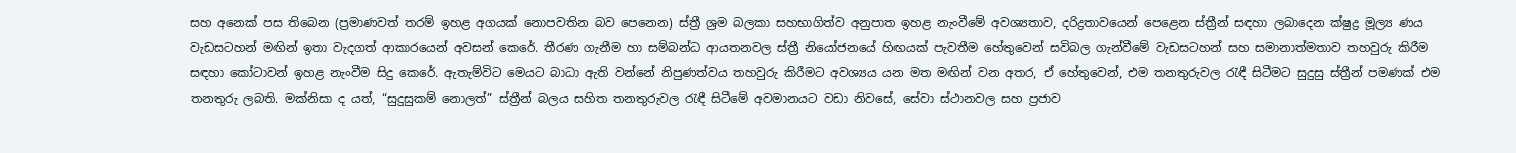සහ අනෙක් පස තිබෙන (ප්‍රමාණවත් තරම් ඉහළ අගයක් නොපවතින බව පෙනෙන) ස්ත්‍රී ශ්‍රම බලකා සහභාගිත්ව අනුපාත ඉහළ නැංවීමේ අවශ්‍යතාව, දරිද්‍රතාවයෙන් පෙළෙන ස්ත්‍රීන් සඳහා ලබාදෙන ක්ෂුද්‍ර මූල්‍ය ණය වැඩසටහන් මඟින් ඉතා වැදගත් ආකාරයෙන් අවසන් කෙරේ. තීරණ ගැනීම හා සම්බන්ධ ආයතනවල ස්ත්‍රී නියෝජනයේ හිඟයක් පැවතීම හේතුවෙන් සවිබල ගැන්වීමේ වැඩසටහන් සහ සමානාත්මතාව තහවුරු කිරීම සඳහා කෝටාවන් ඉහළ නැංවීම සිදු කෙරේ. ඇතැම්විට මෙයට බාධා ඇති වන්නේ නිපුණත්වය තහවුරු කිරීමට අවශ්‍යය යන මත මඟින් වන අතර, ඒ හේතුවෙන්, එම තනතුරුවල රැඳී සිටීමට සුදුසු ස්ත්‍රීන් පමණක් එම තනතුරු ලබති. මක්නිසා ද යත්, “සුදුසුකම් නොලත්” ස්ත්‍රීන් බලය සහිත තනතුරුවල රැඳී සිටීමේ අවමානයට වඩා නිවසේ, සේවා ස්ථානවල සහ ප්‍රජාව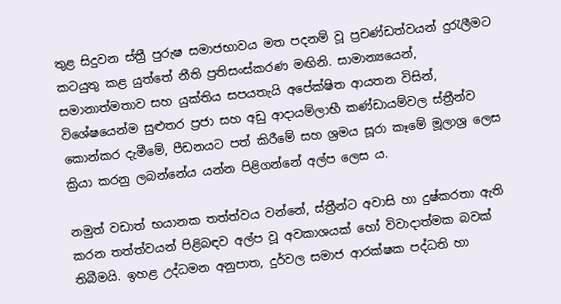තුළ සිදුවන ස්ත්‍රී පුරුෂ සමාජභාවය මත පදනම් වූ ප්‍රචණ්ඩත්වයන් දුරැලීමට කටයුතු කළ යුත්තේ නීති ප්‍රතිසංස්කරණ මඟිනි. සාමාන්‍යයෙන්, සමානාත්මතාව සහ යුක්තිය සපයතැයි අපේක්ෂිත ආයතන විසින්, විශේෂයෙන්ම සුළුතර ප්‍රජා සහ අඩු ආදායම්ලාභී කණ්ඩායම්වල ස්ත්‍රීන්ව කොන්කර දැමීමේ, පීඩනයට පත් කිරීමේ සහ ශ්‍රමය සූරා කෑමේ මූලාශ්‍ර ලෙස ක්‍රියා කරනු ලබන්නේය යන්න පිළිගන්නේ අල්ප ලෙස ය.

නමුත් වඩාත් භයානක තත්ත්වය වන්නේ, ස්ත්‍රීන්ට අවාසි හා දුෂ්කරතා ඇති කරන තත්ත්වයන් පිළිබඳව අල්ප වූ අවකාශයක් හෝ විවාදාත්මක බවක් තිබීමයි. ඉහළ උද්ධමන අනුපාත, දුර්වල සමාජ ආරක්ෂක පද්ධති හා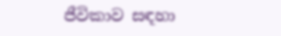ජීවිකාව සඳහා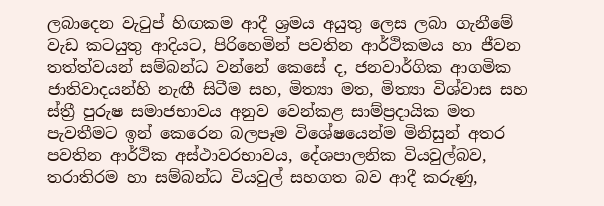ලබාදෙන වැටුප් හිඟකම ආදී ශ්‍රමය අයුතු ලෙස ලබා ගැනීමේ වැඩ කටයුතු ආදියට, පිරිහෙමින් පවතින ආර්ථිකමය හා ජීවන‍ තත්ත්වයන් සම්බන්ධ වන්නේ කෙසේ ද, ජනවාර්ගික ආගමික ජාතිවාදයන්හි නැඟී සිටීම සහ, මිත්‍යා මත, මිත්‍යා විශ්වාස සහ ස්ත්‍රී පුරුෂ සමාජභාවය අනුව වෙන්කළ සාම්ප්‍රදායික මත පැවතීමට ඉන් කෙරෙන බලපෑම විශේෂයෙන්ම මිනිසුන් අතර පවතින ආර්ථික අස්ථාවරභාවය, දේශපාලනික වියවුල්බව, තරාතිරම හා සම්බන්ධ වියවුල් සහගත බව ආදී කරුණු,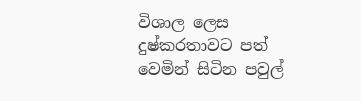විශාල ලෙස දුෂ්කරතාවට පත් වෙමින් සිටින පවුල්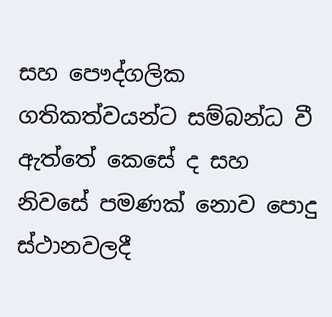සහ පෞද්ගලික ගතිකත්වයන්ට සම්බන්ධ වී ඇත්තේ කෙසේ ද සහ නිවසේ පමණක් නොව පොදු ස්ථානවලදී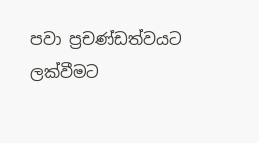පවා ප්‍රචණ්ඩත්වයට ලක්වීමට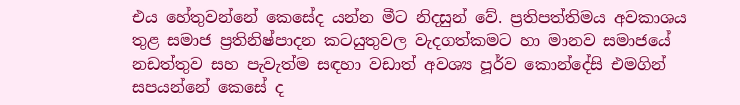එය හේතුවන්නේ කෙසේද යන්න මීට නිදසුන් වේ. ප්‍රතිපත්තිමය අවකාශය තුළ සමාජ ප්‍රතිනිෂ්පාදන කටයුතුවල වැදගත්කමට හා මානව සමාජයේ නඩත්තුව සහ පැවැත්ම සඳහා වඩාත් අවශ්‍ය පූර්ව කොන්දේසි එමගින් සපයන්නේ කෙසේ ද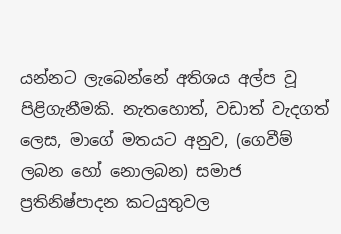යන්නට ලැබෙන්නේ අතිශය අල්ප වූ පිළිගැනීමකි. නැතහොත්, වඩාත් වැදගත් ලෙස, මාගේ මතයට අනුව, (ගෙවීම් ලබන හෝ නොලබන) සමාජ ප්‍රතිනිෂ්පාදන කටයුතුවල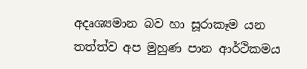අදෘශ්‍යමාන බව හා සූරාකෑම යන තත්ත්ව අප මුහුණ පාන ආර්ථිකමය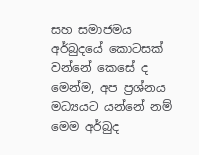සහ සමාජමය අර්බුදයේ කොටසක් වන්නේ කෙසේ ද මෙන්ම, අප ප්‍රශ්නය මධ්‍යයට යන්නේ නම් මෙම අර්බුද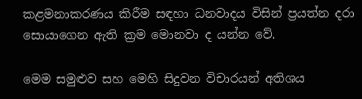කළමනාකරණය කිරීම සඳහා ධනවාදය විසින් ප්‍රයත්න දරා සොයාගෙන ඇති ක්‍රම මොනවා ද යන්න වේ.

මෙම සමුළුව සහ මෙහි සිදුවන විචාරයන් අතිශය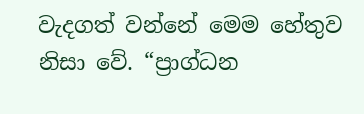වැදගත් වන්නේ මෙම හේතුව නිසා වේ. “ප්‍රාග්ධන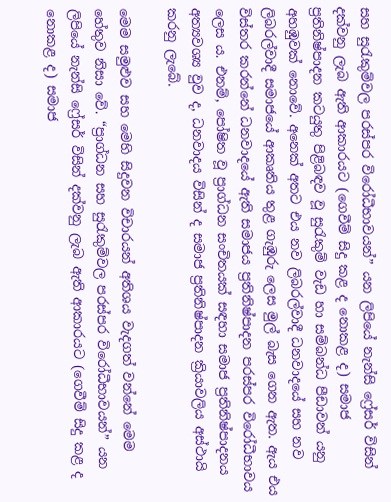සහ සුරැකුම්වල පරස්පර විරෝධීභාවයන්” යන ලිපියේ නැන්සි ෆ්‍රේසර් විසින් දක්වනු ලැබ ඇති ආකාරයට (ගෙවීම් සිදු කළ ද නොකළ ද) සමාජ ප්‍රතිනිෂ්පාදන කටයුතු පිළිබඳව වූ සුරැකුම් වැඩ හා සම්බන්ධ පීඩාවන් යනු අහඹුවක් නොවේ. අනෙක් අතට එය නව ලිබරල්වාදී ධනවාදයේ සහ නව ලිබරල්වාදී සමාජයේ ආකෘතිය තුළ ගැඹුරු ලෙස මුල් බැස ගෙන ඇත. ඇය එය විස්තර කරන්නේ ධනවාදයේ ඇති සමාජය ප්‍රතිනිෂ්පාදන පරස්පර විරෝධීභාවය ලෙස ය. එනම්, පෝෂිත වූ ප්‍රාග්ධන සංචිතයක් සඳහා සමාජ ප්‍රතිනිෂ්පාදනය අත්‍යවශ්‍ය වුව ද, ධනවාදය විසින් ද සමාජ ප්‍රතිනිෂ්පාදන ක්‍රියාවලිය අස්ථායි කරනු ලැබේ.

මෙම සමුළුව සහ මෙහි සිදුවන විචාරයන් අතිශය වැදගත් වන්නේ මෙම හේතුව නිසා වේ. “ප්‍රාග්ධන සහ සුරැකුම්වල පරස්පර විරෝධීභාවයන්” යන ලිපියේ නැන්සි ෆ්‍රේසර් විසින් දක්වනු ලැබ ඇති ආකාරයට (ගෙවීම් සිදු කළ ද නොකළ ද) සමාජ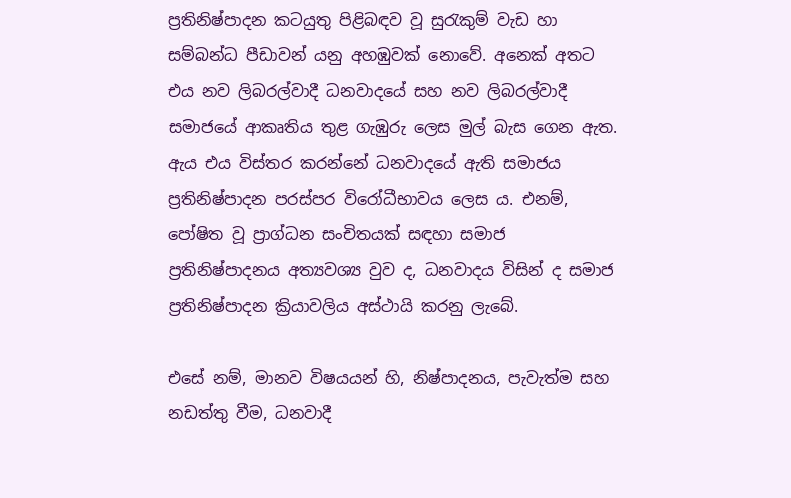ප්‍රතිනිෂ්පාදන කටයුතු පිළිබඳව වූ සුරැකුම් වැඩ හා සම්බන්ධ පීඩාවන් යනු අහඹුවක් නොවේ. අනෙක් අතට එය නව ලිබරල්වාදී ධනවාදයේ සහ නව ලිබරල්වාදී සමාජයේ ආකෘතිය තුළ ගැඹුරු ලෙස මුල් බැස ගෙන ඇත. ඇය එය විස්තර කරන්නේ ධනවාදයේ ඇති සමාජය ප්‍රතිනිෂ්පාදන පරස්පර විරෝධීභාවය ලෙස ය. එනම්, පෝෂිත වූ ප්‍රාග්ධන සංචිතයක් සඳහා සමාජ ප්‍රතිනිෂ්පාදනය අත්‍යවශ්‍ය වුව ද, ධනවාදය විසින් ද සමාජ ප්‍රතිනිෂ්පාදන ක්‍රියාවලිය අස්ථායි කරනු ලැබේ.

එසේ නම්, මානව විෂයයන් හි, නිෂ්පාදනය, පැවැත්ම සහ නඩත්තු වීම, ධනවාදී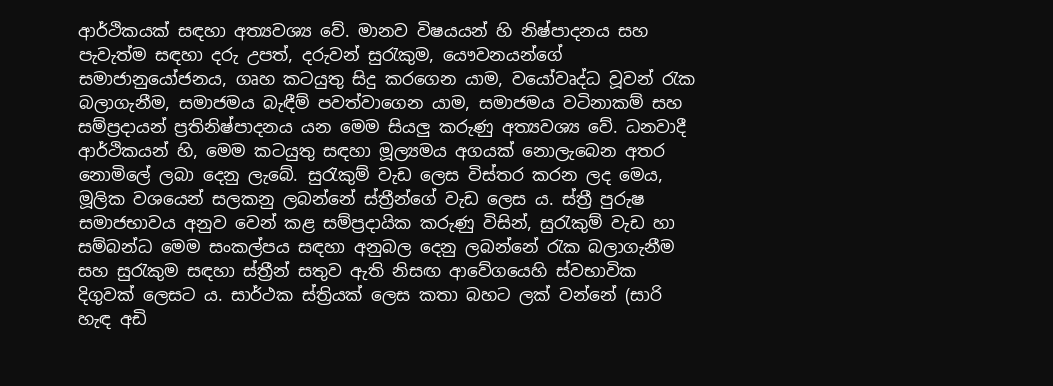ආර්ථිකයක් සඳහා අත්‍යවශ්‍ය වේ. මානව විෂයයන් හි නිෂ්පාදනය සහ පැවැත්ම සඳහා දරු උපත්, දරුවන් සුරැකුම, යෞවනයන්ගේ සමාජානුයෝජනය, ගෘහ කටයුතු සිදු කරගෙන යාම, වයෝවෘද්ධ වූවන් රැක බලාගැනීම, සමාජමය බැඳීම් පවත්වාගෙන යාම, සමාජමය වටිනාකම් සහ සම්ප්‍රදායන් ප්‍රතිනිෂ්පාදනය යන මෙම සියලු කරුණු අත්‍යවශ්‍ය වේ. ධනවාදී ආර්ථිකයන් හි, මෙම කටයුතු සඳහා මූල්‍යමය අගයක් නොලැබෙන අතර නොමිලේ ලබා දෙනු ලැබේ. සුරැකුම් වැඩ ලෙස විස්තර කරන ලද මෙය, මූලික වශයෙන් සලකනු ලබන්නේ ස්ත්‍රීන්ගේ වැඩ ලෙස ය. ස්ත්‍රී පුරුෂ සමාජභාවය අනුව වෙන් කළ සම්ප්‍රදායික කරුණු විසින්, සුරැකුම් වැඩ හා සම්බන්ධ මෙම සංකල්පය සඳහා අනුබල දෙනු ලබන්නේ රැක බලාගැනීම සහ සුරැකුම සඳහා ස්ත්‍රීන් සතුව ඇති නිසඟ ආවේගයෙහි ස්වභාවික දිගුවක් ලෙසට ය. සාර්ථක ස්ත්‍රියක් ලෙස කතා බහට ලක් වන්නේ (සාරි හැඳ අඩි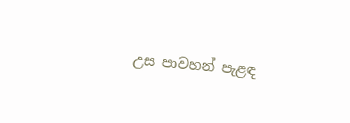උස පාවහන් පැළඳ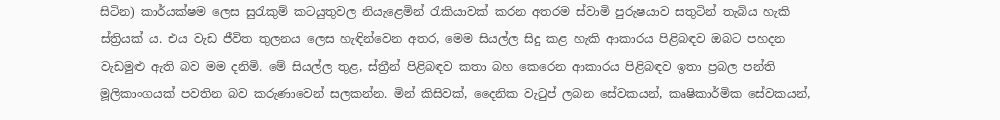සිටින) කාර්යක්ෂම ලෙස සුරැකුම් කටයුතුවල නියැළෙමින් රැකියාවක් කරන අතරම ස්වාමි පුරුෂයාව සතුටින් තැබිය හැකි ස්ත්‍රියක් ය. එය වැඩ ජීවිත තුලනය ලෙස හැඳින්වෙන අතර, මෙම සියල්ල සිදු කළ හැකි ආකාරය පිළිබඳව ඔබට පහදන වැඩමුළු ඇති බව මම දනිමි. මේ සියල්ල තුළ, ස්ත්‍රීන් පිළිබඳව කතා බහ කෙරෙන ආකාරය පිළිබඳව ඉතා ප්‍රබල පන්ති මූලිකාංගයක් පවතින බව කරුණාවෙන් සලකන්න. මින් කිසිවක්, දෛනික වැටුප් ලබන සේවකයන්, කෘෂිකාර්මික සේවකයන්,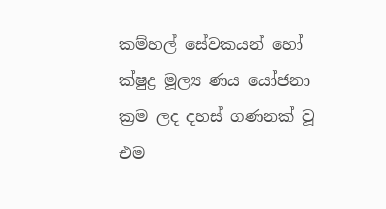කම්හල් සේවකයන් හෝ ක්ෂුද්‍ර මූල්‍ය ණය යෝජනා ක්‍රම ලද දහස් ගණනක් වූ එම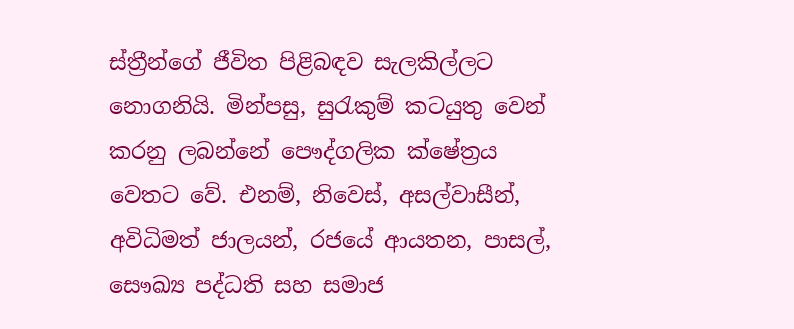ස්ත්‍රීන්ගේ ජීවිත පිළිබඳව සැලකිල්ලට නොගනියි. මින්පසු, සුරැකුම් කටයුතු වෙන් කරනු ලබන්නේ පෞද්ගලික ක්ෂේත්‍රය වෙතට වේ. එනම්, නිවෙස්, අසල්වාසීන්, අවිධිමත් ජාලයන්, රජයේ ආයතන, පාසල්, සෞඛ්‍ය පද්ධති සහ සමාජ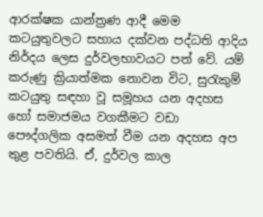ආරක්ෂක යාන්ත්‍රණ ආදී මෙම කටයුතුවලට සහාය දක්වන පද්ධති ආදිය නිර්දය ලෙස දුර්වලභාවයට පත් වේ. යම් කරුණු ක්‍රියාත්මක නොවන විට, සුරැකුම් කටයුතු සඳහා වූ සමූහය යන අදහස හෝ සමාජමය වගකීමට වඩා පෞද්ගලික අසමත් වීම යන අදහස අප තුළ පවතියි. ඒ, දුර්වල කාල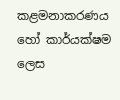කළමනාකරණය හෝ කාර්යක්ෂම ලෙස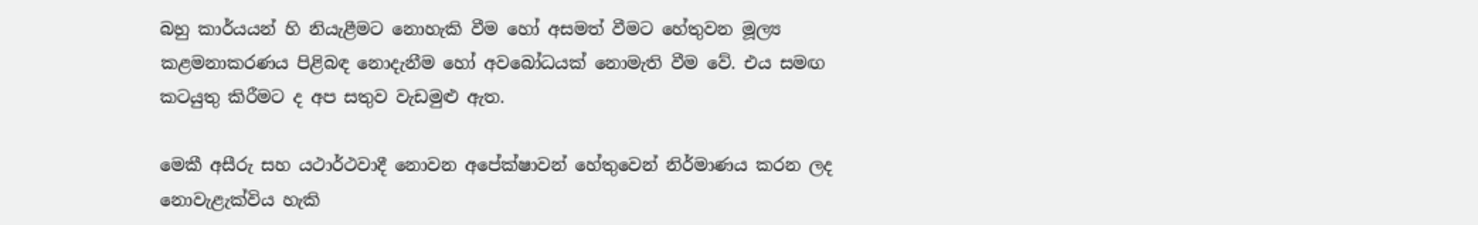බහු කාර්යයන් හි නියැළීමට නොහැකි වීම හෝ අසමත් වීමට හේතුවන මූල්‍ය කළමනාකරණය පිළිබඳ නොදැනීම හෝ අවබෝධයක් නොමැති වීම වේ. එය සමඟ කටයුතු කිරීමට ද අප සතුව වැඩමුළු ඇත.

මෙකී අසීරු සහ යථාර්ථවාදී නොවන අපේක්ෂාවන් හේතුවෙන් නිර්මාණය කරන ලද නොවැළැක්විය හැකි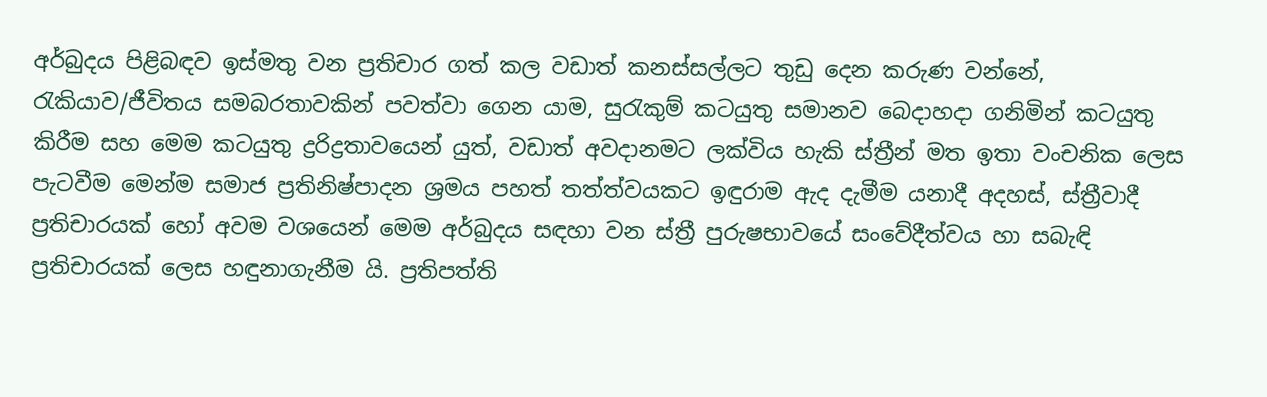අර්බුදය පිළිබඳව ඉස්මතු වන ප්‍රතිචාර ගත් කල වඩාත් කනස්සල්ලට තුඩු දෙන කරුණ වන්නේ, රැකියාව/ජීවිතය සමබරතාවකින් පවත්වා ගෙන යාම, සුරැකුම් කටයුතු සමානව බෙදාහදා ගනිමින් කටයුතු කිරීම සහ මෙම කටයුතු ද්‍රරිද්‍රතාවයෙන් යුත්, වඩාත් අවදානමට ලක්විය හැකි ස්ත්‍රීන් මත ඉතා වංචනික ලෙස පැටවීම මෙන්ම සමාජ ප්‍රතිනිෂ්පාදන ශ්‍රමය පහත් තත්ත්වයකට ඉඳුරාම ඇද දැමීම යනාදී අදහස්, ස්ත්‍රීවාදී ප්‍රතිචාරයක් හෝ අවම වශයෙන් මෙම අර්බුදය සඳහා වන ස්ත්‍රී පුරුෂභාවයේ සංවේදීත්වය හා සබැඳි ප්‍රතිචාරයක් ලෙස හඳුනාගැනීම යි. ප්‍රතිපත්ති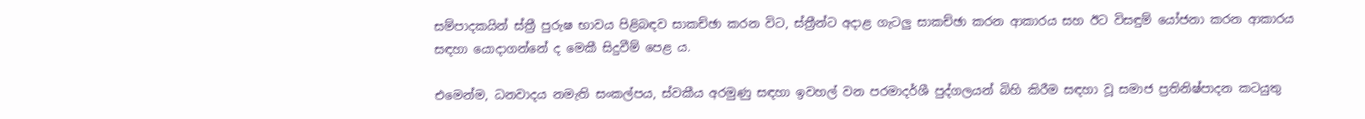සම්පාදකයින් ස්ත්‍රී පුරුෂ භාවය පිළිබඳව සාකච්ඡා කරන විට, ස්ත්‍රීන්ට අදාළ ගැටලු සාකච්ඡා කරන ආකාරය සහ ඊට විසඳුම් යෝජනා කරන ආකාරය සඳහා යොදාගන්නේ ද මෙකී සිදුවීම් පෙළ ය.

එමෙන්ම, ධනවාදය නමැති සංකල්පය, ස්වකීය අරමුණු සඳහා ඉවහල් වන පරමාදර්ශී පුද්ගලයන් බිහි කිරීම සඳහා වූ සමාජ ප්‍රතිනිෂ්පාදන කටයුතු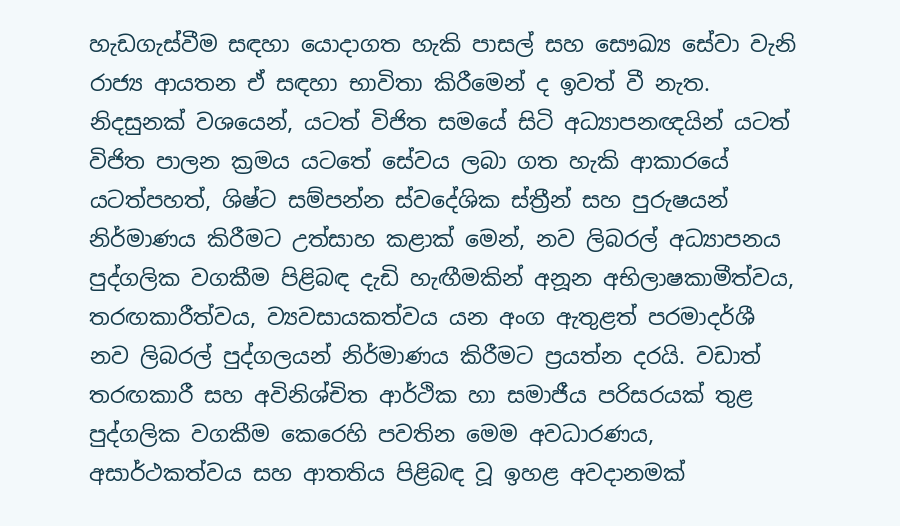හැඩගැස්වීම සඳහා යොදාගත හැකි පාසල් සහ සෞඛ්‍ය සේවා වැනි රාජ්‍ය ආයතන ඒ සඳහා භාවිතා කිරීමෙන් ද ඉවත් වී නැත. නිදසුනක් වශයෙන්, යටත් විජිත සමයේ සිටි අධ්‍යාපනඥයින් යටත් විජිත පාලන ක්‍රමය යටතේ සේවය ලබා ගත හැකි ආකාරයේ යටත්පහත්, ශිෂ්ට සම්පන්න ස්වදේශික ස්ත්‍රීන් සහ පුරුෂයන් නිර්මාණය කිරීමට උත්සාහ කළාක් මෙන්, නව ලිබරල් අධ්‍යාපනය පුද්ගලික වගකීම පිළිබඳ දැඩි හැඟීමකින් අනූන අභිලාෂකාමීත්වය, තරඟකාරීත්වය, ව්‍යවසායකත්වය යන අංග ඇතුළත් පරමාදර්ශී නව ලිබරල් පුද්ගලයන් නිර්මාණය කිරීමට ප්‍රයත්න දරයි. වඩාත් තරඟකාරී සහ අවිනිශ්චිත ආර්ථික හා සමාජීය පරිසරයක් තුළ පුද්ගලික වගකීම කෙරෙහි පවතින මෙම අවධාරණය, අසාර්ථකත්වය සහ ආතතිය පිළිබඳ වූ ඉහළ අවදානමක්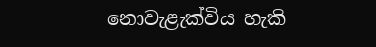නොවැළැක්විය හැකි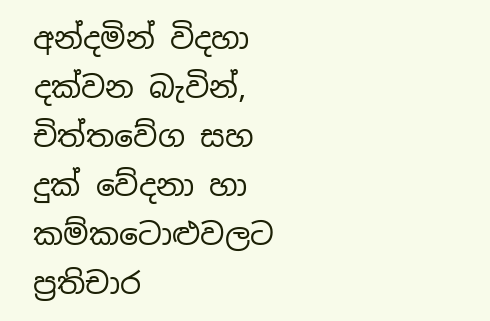අන්දමින් විදහා දක්වන බැවින්, චිත්තවේග සහ දුක් වේදනා හා කම්කටොළුවලට ප්‍රතිචාර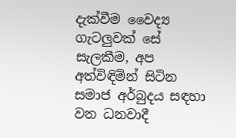දැක්වීම වෛද්‍ය ගැටලුවක් සේ සැලකීම, අප අත්විඳිමින් සිටින සමාජ අර්බුදය සඳහා වන ධනවාදී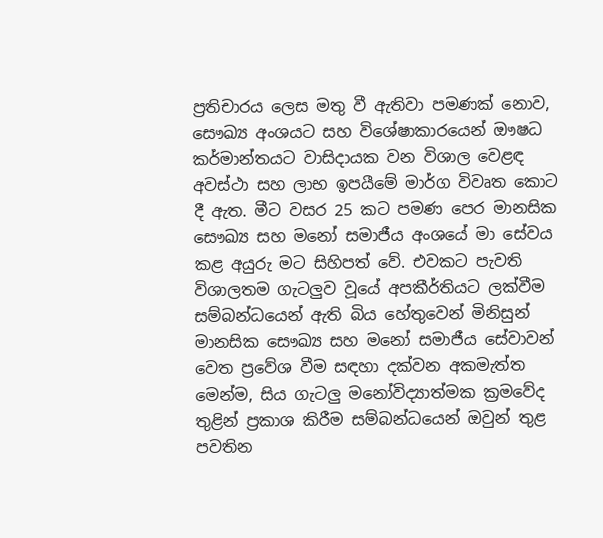ප්‍රතිචාරය ලෙස මතු වී ඇතිවා පමණක් නොව, සෞඛ්‍ය අංශයට සහ විශේෂාකාරයෙන් ඖෂධ කර්මාන්තයට වාසිදායක වන විශාල වෙළඳ අවස්ථා සහ ලාභ ඉපයීමේ මාර්ග විවෘත කොට දී ඇත. මීට වසර 25 කට පමණ පෙර මානසික සෞඛ්‍ය සහ මනෝ සමාජීය අංශයේ මා සේවය කළ අයුරු මට සිහිපත් වේ. එවකට පැවති විශාලතම ගැටලුව වූයේ අපකීර්තියට ලක්වීම සම්බන්ධයෙන් ඇති බිය හේතුවෙන් මිනිසුන් මානසික සෞඛ්‍ය සහ මනෝ සමාජීය සේවාවන් වෙත ප්‍රවේශ වීම සඳහා දක්වන අකමැත්ත මෙන්ම, සිය ගැටලු මනෝවිද්‍යාත්මක ක්‍රමවේද තුළින් ප්‍රකාශ කිරීම සම්බන්ධයෙන් ඔවුන් තුළ පවතින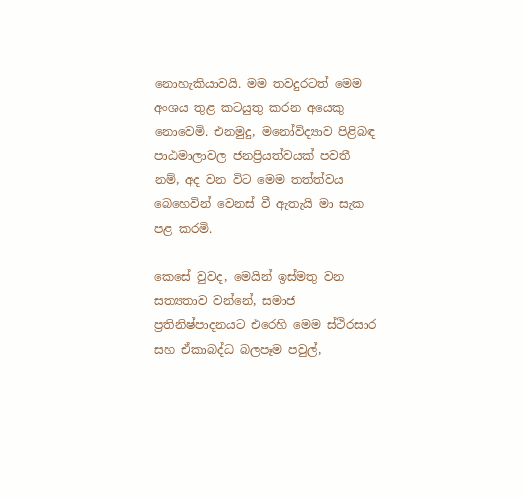නොහැකියාවයි. මම තවදුරටත් මෙම අංශය තුළ කටයුතු කරන අයෙකු නොවෙමි. එනමුදු, මනෝවිද්‍යාව පිළිබඳ පාඨමාලාවල ජනප්‍රියත්වයක් පවතී නම්, අද වන විට මෙම තත්ත්වය බෙහෙවින් වෙනස් වී ඇතැයි මා සැක පළ කරමි.

කෙසේ වුවද, මෙයින් ඉස්මතු වන සත්‍යතාව වන්නේ, සමාජ ප්‍රතිනිෂ්පාදනයට එරෙහි මෙම ස්ථිරසාර සහ ඒකාබද්ධ බලපෑම පවුල්,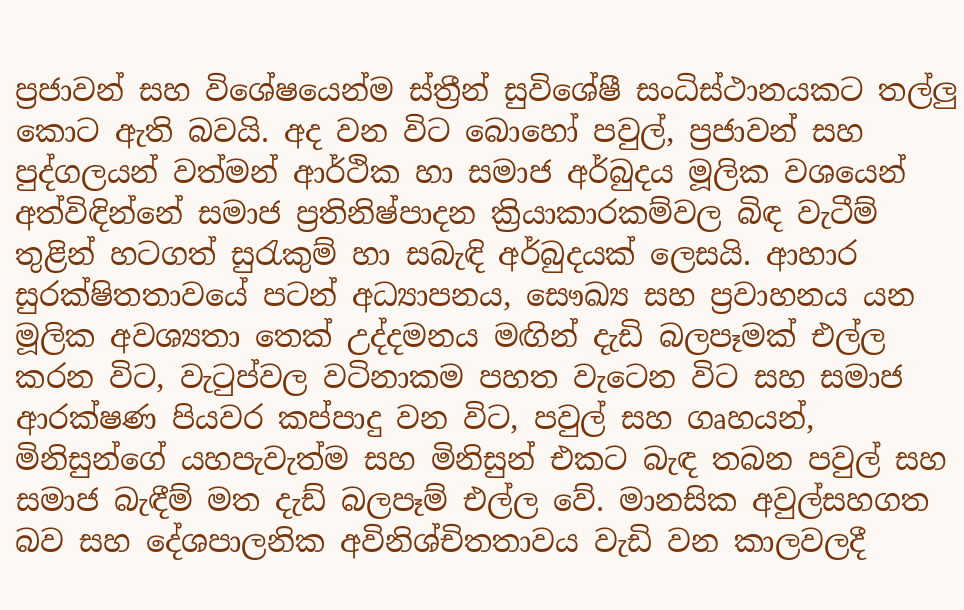ප්‍රජාවන් සහ විශේෂයෙන්ම ස්ත්‍රීන් සුවිශේෂී සංධිස්ථානයකට තල්ලු කොට ඇති බවයි. අද වන විට බොහෝ පවුල්, ප්‍රජාවන් සහ පුද්ගලයන් වත්මන් ආර්ථික හා සමාජ අර්බුදය මූලික වශයෙන් අත්විඳින්නේ සමාජ ප්‍රතිනිෂ්පාදන ක්‍රියාකාරකම්වල බිඳ වැටීම් තුළින් හටගත් සුරැකුම් හා සබැඳි අර්බුදයක් ලෙසයි. ආහාර සුරක්ෂිතතාවයේ පටන් අධ්‍යාපනය, සෞඛ්‍ය සහ ප්‍රවාහනය යන මූලික අවශ්‍යතා තෙක් උද්දමනය මඟින් දැඩි බලපෑමක් එල්ල කරන විට, වැටුප්වල වටිනාකම පහත වැටෙන විට සහ සමාජ ආරක්ෂණ පියවර කප්පාදු වන විට, පවුල් සහ ගෘහයන්, මිනිසුන්ගේ යහපැවැත්ම සහ මිනිසුන් එකට බැඳ තබන පවුල් සහ සමාජ බැඳීම් මත දැඩ් බලපෑම් එල්ල වේ. මානසික අවුල්සහගත බව සහ දේශපාලනික අවිනිශ්චිතතාවය වැඩි වන කාලවලදී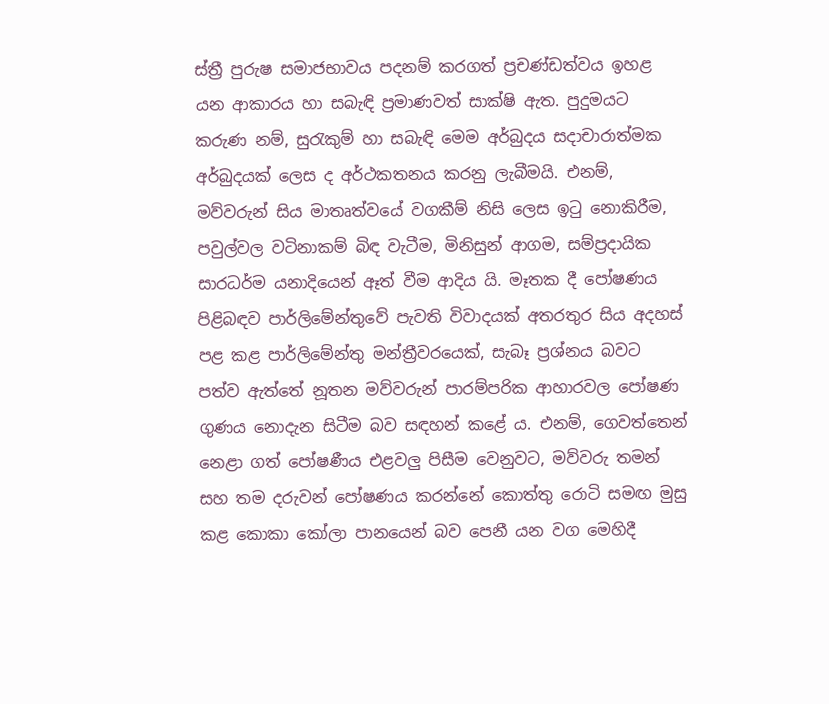ස්ත්‍රී පුරුෂ සමාජභාවය පදනම් කරගත් ප්‍රචණ්ඩත්වය ඉහළ යන ආකාරය හා සබැඳි ප්‍රමාණවත් සාක්ෂි ඇත. පුදුමයට කරුණ නම්, සුරැකුම් හා සබැඳි මෙම අර්බුදය සදාචාරාත්මක අර්බුදයක් ලෙස ද අර්ථකතනය කරනු ලැබීමයි. එනම්, මව්වරුන් සිය මාතෘත්වයේ වගකීම් නිසි ලෙස ඉටු නොකිරීම, පවුල්වල වටිනාකම් බිඳ වැටීම, මිනිසුන් ආගම, සම්ප්‍රදායික සාරධර්ම යනාදියෙන් ඈත් වීම ආදිය යි. මෑතක දී පෝෂණය පිළිබඳව පාර්ලිමේන්තුවේ පැවති විවාදයක් අතරතුර සිය අදහස් පළ කළ පාර්ලිමේන්තු මන්ත්‍රීවරයෙක්, සැබෑ ප්‍රශ්නය බවට පත්ව ඇත්තේ නූතන මව්වරුන් පාරම්පරික ආහාරවල පෝෂණ ගුණය නොදැන සිටීම බව සඳහන් කළේ ය. එනම්, ගෙවත්තෙන් නෙළා ගත් පෝෂණීය එළවලු පිසීම වෙනුවට, මව්වරු තමන් සහ තම දරුවන් පෝෂණය කරන්නේ කොත්තු රොටි සමඟ මුසු කළ කොකා කෝලා පානයෙන් බව පෙනී යන වග මෙහිදී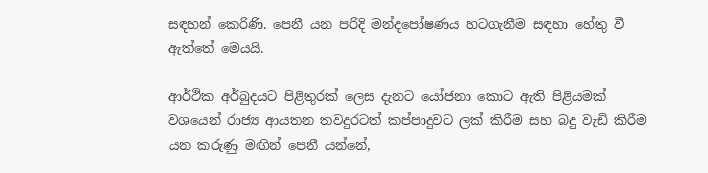සඳහන් කෙරිණි. පෙනී යන පරිදි මන්දපෝෂණය හටගැනීම සඳහා හේතු වී ඇත්තේ මෙයයි.

ආර්ථික අර්බුදයට පිළිතුරක් ලෙස දැනට යෝජනා කොට ඇති පිළියමක් වශයෙන් රාජ්‍ය ආයතන තවදුරටත් කප්පාදුවට ලක් කිරීම සහ බදු වැඩි කිරීම යන කරුණු මඟින් පෙනී යන්නේ,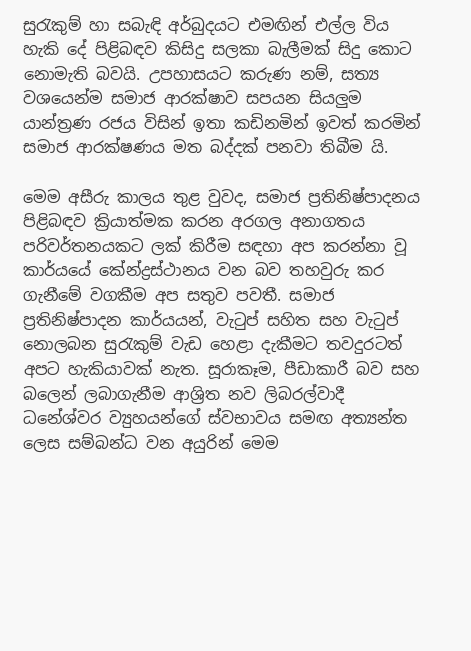සුරැකුම් හා සබැඳි අර්බුදයට එමඟින් එල්ල විය හැකි දේ පිළිබඳව කිසිදු සලකා බැලීමක් සිදු කොට නොමැති බවයි. උපහාසයට කරුණ නම්, සත්‍ය වශයෙන්ම සමාජ ආරක්ෂාව සපයන සියලුම යාන්ත්‍රණ රජය විසින් ඉතා කඩිනමින් ඉවත් කරමින් සමාජ ආරක්ෂණය මත බද්දක් පනවා තිබීම යි.

මෙම අසීරු කාලය තුළ වුවද, සමාජ ප්‍රතිනිෂ්පාදනය පිළිබඳව ක්‍රියාත්මක කරන අරගල අනාගතය පරිවර්තනයකට ලක් කිරීම සඳහා අප කරන්නා වූ කාර්යයේ කේන්ද්‍රස්ථානය වන බව තහවුරු කර ගැනීමේ වගකීම අප සතුව පවතී. සමාජ ප්‍රතිනිෂ්පාදන කාර්යයන්, වැටුප් සහිත සහ වැටුප් නොලබන සුරැකුම් වැඩ හෙළා දැකීමට තවදුරටත් අපට හැකියාවක් නැත. සූරාකෑම, පීඩාකාරී බව සහ බලෙන් ලබාගැනීම ආශ්‍රිත නව ලිබරල්වාදී ධනේශ්වර ව්‍යුහයන්ගේ ස්වභාවය සමඟ අත්‍යන්ත ලෙස සම්බන්ධ වන අයුරින් මෙම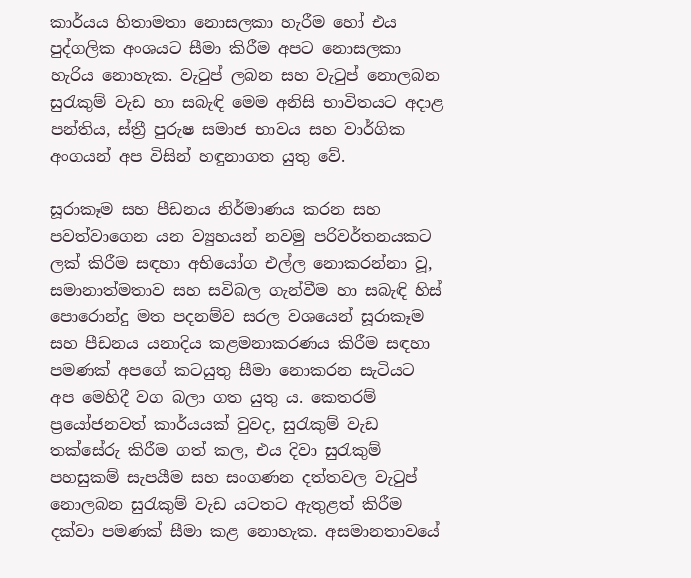කාර්යය හිතාමතා නොසලකා හැරීම හෝ එය පුද්ගලික අංශයට සීමා කිරීම අපට නොසලකා හැරිය නොහැක. වැටුප් ලබන සහ වැටුප් නොලබන සුරැකුම් වැඩ හා සබැඳි මෙම අනිසි භාවිතයට අදාළ පන්තිය, ස්ත්‍රී පුරුෂ සමාජ භාවය සහ වාර්ගික අංගයන් අප විසින් හඳුනාගත යුතු වේ.

සූරාකෑම සහ පීඩනය නිර්මාණය කරන සහ පවත්වාගෙන යන ව්‍යුහයන් නවමු පරිවර්තනයකට ලක් කිරීම සඳහා අභියෝග එල්ල නොකරන්නා වූ, සමානාත්මතාව සහ සවිබල ගැන්වීම හා සබැඳි හිස් පොරොන්දු මත පදනම්ව සරල වශයෙන් සූරාකෑම සහ පීඩනය යනාදිය කළමනාකරණය කිරීම සඳහා පමණක් අපගේ කටයුතු සීමා නොකරන සැටියට අප මෙහිදී වග බලා ගත යුතු ය. කෙතරම් ප්‍රයෝජනවත් කාර්යයක් වුවද, සුරැකුම් වැඩ තක්සේරු කිරීම ගත් කල, එය දිවා සුරැකුම් පහසුකම් සැපයීම සහ සංගණන දත්තවල වැටුප් නොලබන සුරැකුම් වැඩ යටතට ඇතුළත් කිරීම දක්වා පමණක් සීමා කළ නොහැක. අසමානතාවයේ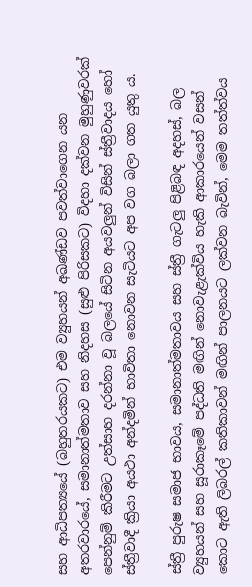සහ ආධිපත්‍යයේ (බහුතරයකට) එම ව්‍යුහයන් අඛණ්ඩව පවත්වාගෙන යන අතරවාරයේ, සමානාත්මතාව සහ නිදහස (සුළු පිරිසකට) විදහා දක්වන මුහුණුවරක් පෙන්නුම් කිරීමට උත්සාහ දරන්නා වූ බලයේ සිටින අයවලුන් විසින් ස්ත්‍රීවාදය හෝ ස්ත්‍රීවාදී ක්‍රියා අයථා අන්දමින් භාවිතා නොවන සැටියට අප වග බලා ගත යුතු ය.

ස්ත්‍රී පුරුෂ සමාජ භාවය, සමානාත්මතාවය සහ ස්ත්‍රී ගැටලු පිළිබඳ අදහස්, බල ව්‍යුහයන් සහ සූරාකෑමේ පද්ධති මඟින් නොවැළැක්විය හැකි ආකාරයෙන් වසන් කොට ඇති ලිබරල් කතිකාවන් මඟින් පාලනයට ලක්වන බැවින්, මෙම තත්ත්වය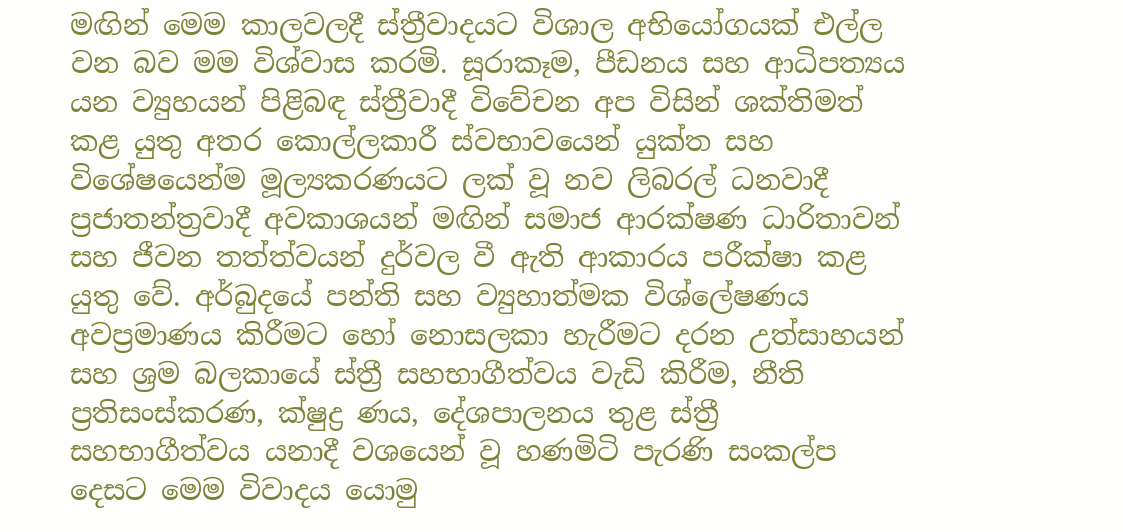මඟින් මෙම කාලවලදී ස්ත්‍රීවාදයට විශාල අභියෝගයක් එල්ල වන බව මම විශ්වාස කරමි. සූරාකෑම, පීඩනය සහ ආධිපත්‍යය යන ව්‍යුහයන් පිළිබඳ ස්ත්‍රීවාදී විවේචන අප විසින් ශක්තිමත් කළ යුතු අතර කොල්ලකාරී ස්වභාවයෙන් යුක්ත සහ විශේෂයෙන්ම මූල්‍යකරණයට ලක් වූ නව ලිබරල් ධනවාදී ප්‍රජාතන්ත්‍රවාදී අවකාශයන් මඟින් සමාජ ආරක්ෂණ ධාරිතාවන් සහ ජීවන තත්ත්වයන් දුර්වල වී ඇති ආකාරය පරීක්ෂා කළ යුතු වේ. අර්බුදයේ පන්ති සහ ව්‍යුහාත්මක විශ්ලේෂණය අවප්‍රමාණය කිරීමට හෝ නොසලකා හැරීමට දරන උත්සාහයන් සහ ශ්‍රම බලකායේ ස්ත්‍රී සහභාගීත්වය වැඩි කිරීම, නීති ප්‍රතිසංස්කරණ, ක්ෂුද්‍ර ණය, දේශපාලනය තුළ ස්ත්‍රී සහභාගීත්වය යනාදී වශයෙන් වූ හණමිටි පැරණි සංකල්ප දෙසට මෙම විවාදය යොමු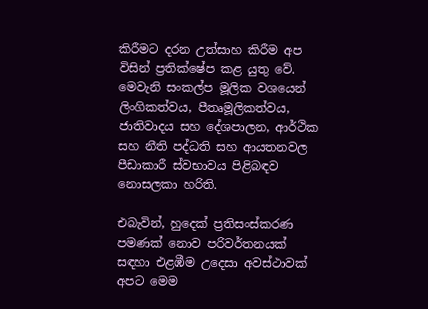කිරීමට දරන උත්සාහ කිරීම අප විසින් ප්‍රතික්ෂේප කළ යුතු වේ. මෙවැනි සංකල්ප මූලික වශයෙන් ලිංගිකත්වය, පීතෘමූලිකත්වය, ජාතිවාදය සහ දේශපාලන, ආර්ථික සහ නීති පද්ධති සහ ආයතනවල පීඩාකාරී ස්වභාවය පිළිබඳව නොසලකා හරිති.

එබැවින්, හුදෙක් ප්‍රතිසංස්කරණ පමණක් නොව පරිවර්තනයක් සඳහා එළඹීම උදෙසා අවස්ථාවක් අපට මෙම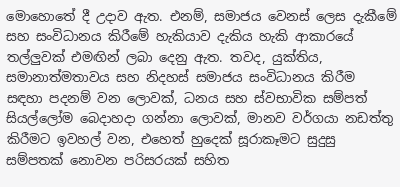මොහොතේ දී උදාව ඇත. එනම්, සමාජය වෙනස් ලෙස දැකීමේ සහ සංවිධානය කිරීමේ හැකියාව දැකිය හැකි ආකාරයේ තල්ලුවක් එමඟින් ලබා දෙනු ඇත. තවද, යුක්තිය, සමානාත්මතාවය සහ නිදහස් සමාජය සංවිධානය කිරීම සඳහා පදනම් වන ලොවක්, ධනය සහ ස්වභාවික සම්පත් සියල්ලෝම බෙදාහදා ගන්නා ලොවක්, මානව වර්ගයා නඩත්තු කිරීමට ඉවහල් වන, එහෙත් හුදෙක් සූරාකෑමට සුදුසු සම්පතක් නොවන පරිසරයක් සහිත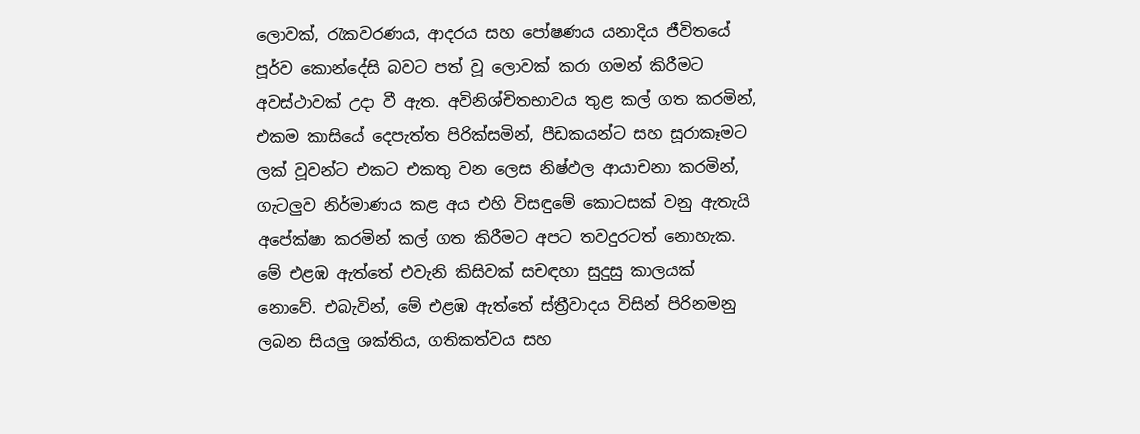ලොවක්, රැකවරණය, ආදරය සහ පෝෂණය යනාදිය ජීවිතයේ පූර්ව කොන්දේසි බවට පත් වූ ලොවක් කරා ගමන් කිරීමට අවස්ථාවක් උදා වී ඇත. අවිනිශ්චිතභාවය තුළ කල් ගත කරමින්, එකම කාසියේ දෙපැත්ත පිරික්සමින්, පීඩකයන්ට සහ සූරාකෑමට ලක් වූවන්ට එකට එකතු වන ලෙස නිෂ්ඵල ආයාචනා කරමින්, ගැටලුව නිර්මාණය කළ අය එහි විසඳුමේ කොටසක් වනු ඇතැයි අපේක්ෂා කරමින් කල් ගත කිරීමට අපට තවදුරටත් නොහැක. මේ එළඹ ඇත්තේ එවැනි කිසිවක් සචඳහා සුදුසු කාලයක් නොවේ. එබැවින්, මේ එළඹ ඇත්තේ ස්ත්‍රීවාදය විසින් පිරිනමනු ලබන සියලු ශක්තිය, ගතිකත්වය සහ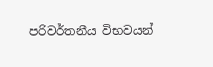පරිවර්තනීය විභවයන්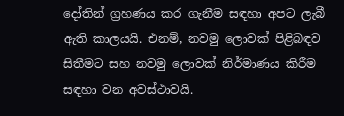දෝතින් ග්‍රහණය කර ගැනීම සඳහා අපට ලැබී ඇති කාලයයි. එනම්, නවමු ලොවක් පිළිබඳව සිතීමට සහ නවමු ලොවක් නිර්මාණය කිරීම සඳහා වන අවස්ථාවයි.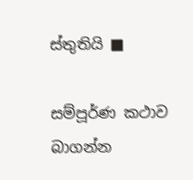ස්තුතියි ■

සම්පූර්ණ කථාව බාගන්න